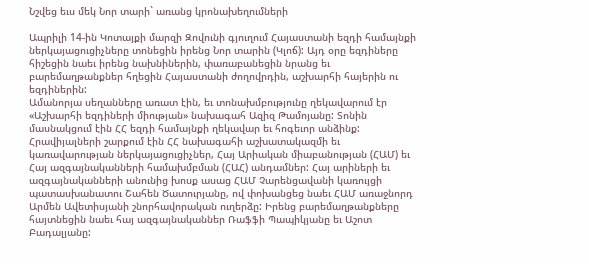Նշվեց եւս մեկ Նոր տարի` առանց կրոնախեղումների

Ապրիլի 14-ին Կոտայքի մարզի Զովունի գյուղում Հայաստանի եզդի համայնքի ներկայացուցիչները տոնեցին իրենց Նոր տարին (Կլոճ): Այդ օրը եզդիները հիշեցին նաեւ իրենց նախնիներին, փառաբանեցին նրանց եւ բարեմաղթանքներ հղեցին Հայաստանի ժողովրդին, աշխարհի հայերին ու եզդիներին:
Ամանորյա սեղանները առատ էին, եւ տոնախմբությունը ղեկավարում էր «Աշխարհի եզդիների միության» նախագահ Ազիզ Թամոյանը: Տոնին մասնակցում էին ՀՀ եզդի համայնքի ղեկավար եւ հոգեւոր անձինք: Հրավիյալների շարքում էին ՀՀ նախագահի աշխատակազմի եւ կառավարության ներկայացուցիչներ, Հայ Արիական միաբանության (ՀԱՄ) եւ Հայ ազգայնականների համախմբման (ՀԱՀ) անդամներ: Հայ արիների եւ ազգայնականների անունից խոսք ասաց ՀԱՄ Չարենցավանի կառույցի պատասխանատու Շահեն Ծատուրյանը, ով փոխանցեց նաեւ ՀԱՄ առաջնորդ Արմեն Ավետիսյանի շնորհավորական ուղերձը: Իրենց բարեմաղթանքները հայտնեցին նաեւ հայ ազգայնականներ Ռաֆֆի Պապիկյանը եւ Աշոտ Բադալյանը: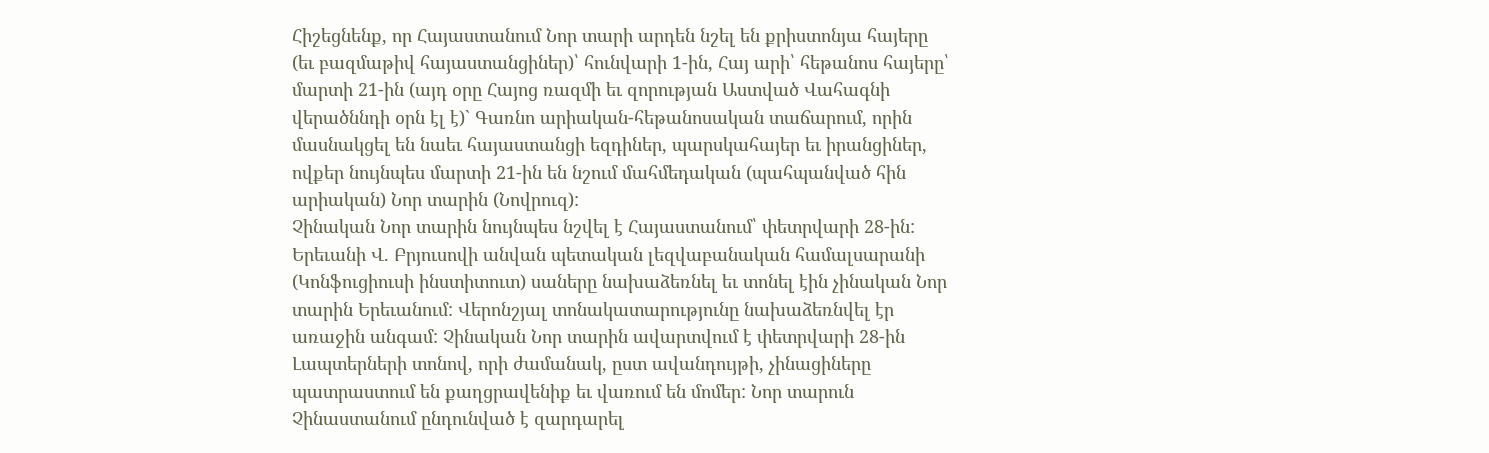Հիշեցնենք, որ Հայաստանում Նոր տարի արդեն նշել են քրիստոնյա հայերը (եւ բազմաթիվ հայաստանցիներ)՝ հունվարի 1-ին, Հայ արի՝ հեթանոս հայերը՝ մարտի 21-ին (այդ օրը Հայոց ռազմի եւ զորության Աստված Վահագնի վերածննդի օրն էլ է)` Գառնո արիական-հեթանոսական տաճարում, որին մասնակցել են նաեւ հայաստանցի եզդիներ, պարսկահայեր եւ իրանցիներ, ովքեր նույնպես մարտի 21-ին են նշում մահմեդական (պահպանված հին արիական) Նոր տարին (Նովրուզ):
Չինական Նոր տարին նույնպես նշվել է Հայաստանում՝ փետրվարի 28-ին: Երեւանի Վ. Բրյուսովի անվան պետական լեզվաբանական համալսարանի (Կոնֆուցիուսի ինստիտուտ) սաները նախաձեռնել եւ տոնել էին չինական Նոր տարին Երեւանում: Վերոնշյալ տոնակատարությունը նախաձեռնվել էր առաջին անգամ: Չինական Նոր տարին ավարտվում է փետրվարի 28-ին Լապտերների տոնով, որի ժամանակ, ըստ ավանդույթի, չինացիները պատրաստում են քաղցրավենիք եւ վառում են մոմեր: Նոր տարուն Չինաստանում ընդունված է զարդարել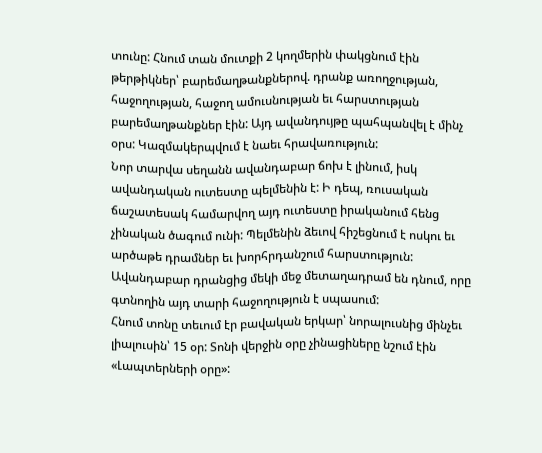տունը: Հնում տան մուտքի 2 կողմերին փակցնում էին թերթիկներ՝ բարեմաղթանքներով. դրանք առողջության, հաջողության, հաջող ամուսնության եւ հարստության բարեմաղթանքներ էին: Այդ ավանդույթը պահպանվել է մինչ օրս: Կազմակերպվում է նաեւ հրավառություն:
Նոր տարվա սեղանն ավանդաբար ճոխ է լինում, իսկ ավանդական ուտեստը պելմենին է: Ի դեպ, ռուսական ճաշատեսակ համարվող այդ ուտեստը իրականում հենց չինական ծագում ունի: Պելմենին ձեւով հիշեցնում է ոսկու եւ արծաթե դրամներ եւ խորհրդանշում հարստություն: Ավանդաբար դրանցից մեկի մեջ մետաղադրամ են դնում, որը գտնողին այդ տարի հաջողություն է սպասում:
Հնում տոնը տեւում էր բավական երկար՝ նորալուսնից մինչեւ լիալուսին՝ 15 օր: Տոնի վերջին օրը չինացիները նշում էին «Լապտերների օրը»: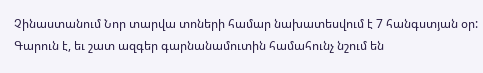Չինաստանում Նոր տարվա տոների համար նախատեսվում է 7 հանգստյան օր:
Գարուն է, եւ շատ ազգեր գարնանամուտին համահունչ նշում են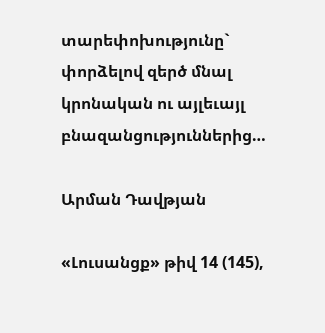տարեփոխությունը` փորձելով զերծ մնալ կրոնական ու այլեւայլ բնազանցություններից…

Արման Դավթյան

«Լուսանցք» թիվ 14 (145),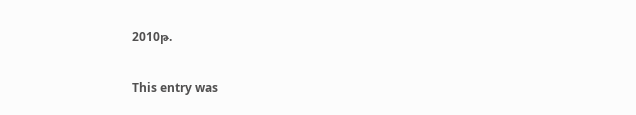2010թ.

This entry was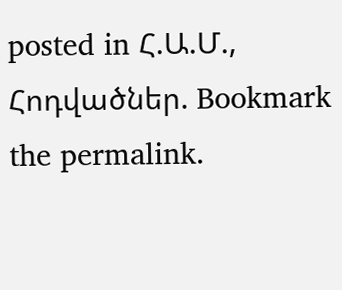posted in Հ.Ա.Մ., Հոդվածներ. Bookmark the permalink.